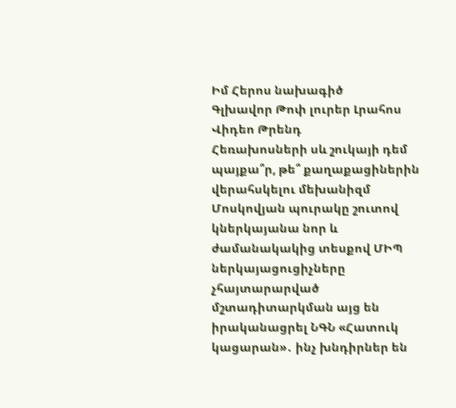Իմ Հերոս նախագիծ
Գլխավոր Թոփ լուրեր Լրահոս Վիդեո Թրենդ
Հեռախոսների սև շուկայի դեմ պայքա՞ր, թե՞ քաղաքացիներին վերահսկելու մեխանիզմ Մոսկովյան պուրակը շուտով կներկայանա նոր և ժամանակակից տեսքով ՄԻՊ ներկայացուցիչները չհայտարարված մշտադիտարկման այց են իրականացրել ՆԳՆ «Հատուկ կացարան»․ ինչ խնդիրներ են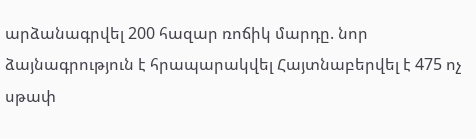արձանագրվել 200 հազար ռոճիկ մարդը. նոր ձայնագրություն է հրապարակվել Հայտնաբերվել է 475 ոչ սթափ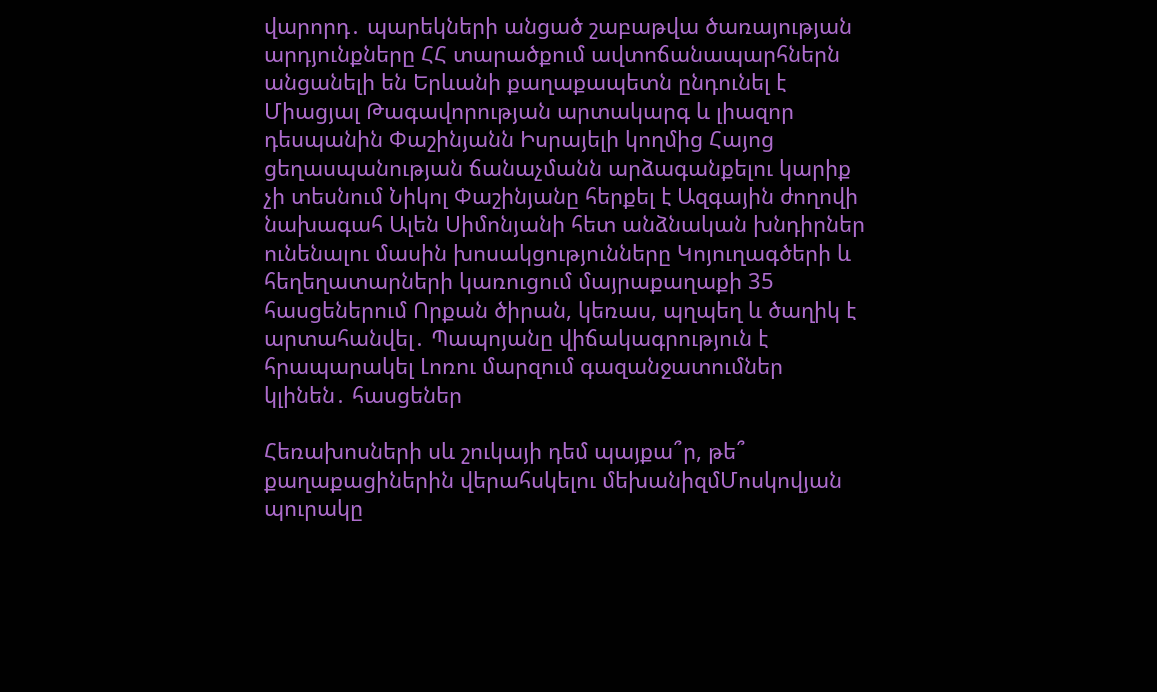վարորդ․ պարեկների անցած շաբաթվա ծառայության արդյունքները ՀՀ տարածքում ավտոճանապարհներն անցանելի են Երևանի քաղաքապետն ընդունել է Միացյալ Թագավորության արտակարգ և լիազոր դեսպանին Փաշինյանն Իսրայելի կողմից Հայոց ցեղասպանության ճանաչմանն արձագանքելու կարիք չի տեսնում Նիկոլ Փաշինյանը հերքել է Ազգային ժողովի նախագահ Ալեն Սիմոնյանի հետ անձնական խնդիրներ ունենալու մասին խոսակցությունները Կոյուղագծերի և հեղեղատարների կառուցում մայրաքաղաքի 35 հասցեներում Որքան ծիրան, կեռաս, պղպեղ և ծաղիկ է արտահանվել․ Պապոյանը վիճակագրություն է հրապարակել Լոռու մարզում գազանջատումներ կլինեն․ հասցեներ

Հեռախոսների սև շուկայի դեմ պայքա՞ր, թե՞ քաղաքացիներին վերահսկելու մեխանիզմՄոսկովյան պուրակը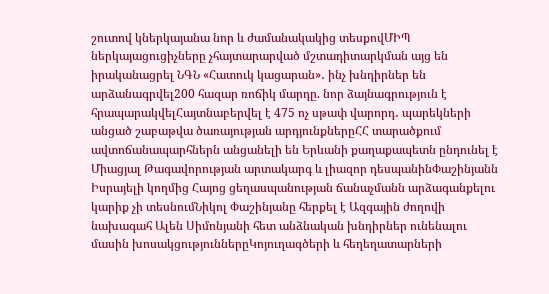շուտով կներկայանա նոր և ժամանակակից տեսքովՄԻՊ ներկայացուցիչները չհայտարարված մշտադիտարկման այց են իրականացրել ՆԳՆ «Հատուկ կացարան»․ ինչ խնդիրներ են արձանագրվել200 հազար ռոճիկ մարդը. նոր ձայնագրություն է հրապարակվելՀայտնաբերվել է 475 ոչ սթափ վարորդ․ պարեկների անցած շաբաթվա ծառայության արդյունքներըՀՀ տարածքում ավտոճանապարհներն անցանելի են Երևանի քաղաքապետն ընդունել է Միացյալ Թագավորության արտակարգ և լիազոր դեսպանինՓաշինյանն Իսրայելի կողմից Հայոց ցեղասպանության ճանաչմանն արձագանքելու կարիք չի տեսնումՆիկոլ Փաշինյանը հերքել է Ազգային ժողովի նախագահ Ալեն Սիմոնյանի հետ անձնական խնդիրներ ունենալու մասին խոսակցություններըԿոյուղագծերի և հեղեղատարների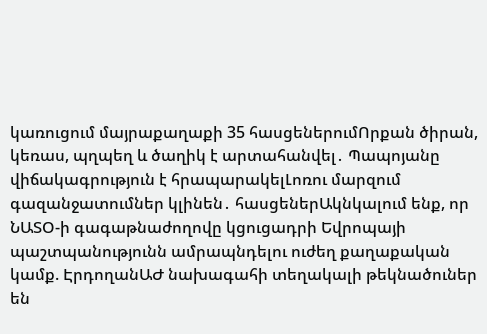կառուցում մայրաքաղաքի 35 հասցեներումՈրքան ծիրան, կեռաս, պղպեղ և ծաղիկ է արտահանվել․ Պապոյանը վիճակագրություն է հրապարակելԼոռու մարզում գազանջատումներ կլինեն․ հասցեներԱկնկալում ենք, որ ՆԱՏՕ-ի գագաթնաժողովը կցուցադրի Եվրոպայի պաշտպանությունն ամրապնդելու ուժեղ քաղաքական կամք. ԷրդողանԱԺ նախագահի տեղակալի թեկնածուներ են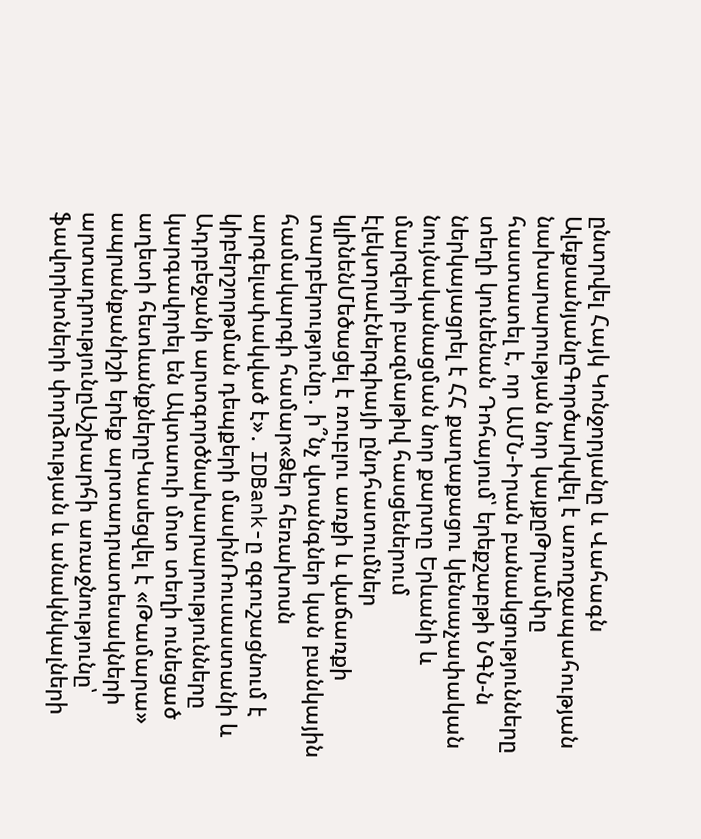ընտրվել Հայկ Կոնջորյանը և Վահագն ԱլեքսանյանըԳործարկվել է առողջապահության նախարարության նոր կայքըԹրամփը հաստատել է, որ ԱՄՆ-Իրան բանակցությունները տեղի կունենան Դոհայում՝ երեքշաբթի ՆԳՆ-ն ներկայացրել է ՀՀ քաղաքացու կենսաչափական նույնականացման նոր քարտը Երևանի և մարզերի բազմաթիվ հասցեներում էլեկտրաէներգիայի ընդհատումներ կլինենՄեծացել է ռուբլու առքի և վաճառքի տարբերությունը․ ի՞նչ վտանգներ կան բանկային համակարգի համար«Ձեր հեռախոսն արգելափակված է»․ IDBank-ը զգուշացնում է կիբերշորթման դեպքերի մասինՌուսաստանի և Ադրբեջանի արտգործնախարարությունները կարգավորել են Ակտաուի մոտ տեղի ունեցած աղետի հետևանքներըԿասեցվել է «Թամարա» ապրանքանիշի երեք արտադրատեսակների արտադրությունըԱշխարհի առաջնությունը՝ ֆավորիտների փորձության և անակնկալների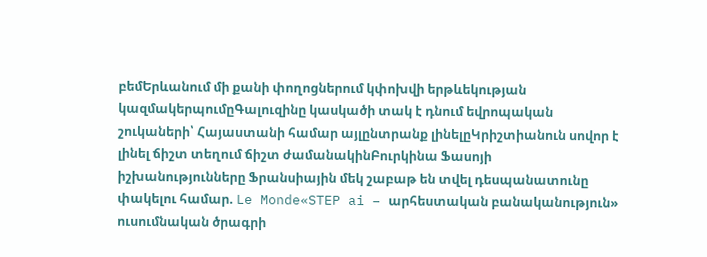բեմԵրևանում մի քանի փողոցներում կփոխվի երթևեկության կազմակերպումըԳալուզինը կասկածի տակ է դնում եվրոպական շուկաների՝ Հայաստանի համար այլընտրանք լինելըԿրիշտիանուն սովոր է լինել ճիշտ տեղում ճիշտ ժամանակինԲուրկինա Ֆասոյի իշխանությունները Ֆրանսիային մեկ շաբաթ են տվել դեսպանատունը փակելու համար. Le Monde«STEP ai – արհեստական բանականություն» ուսումնական ծրագրի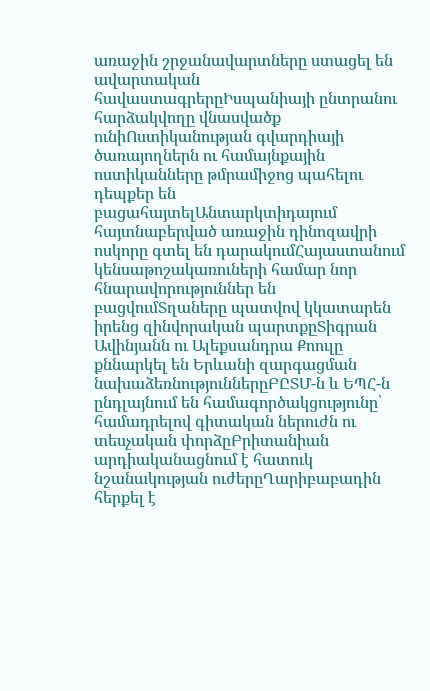առաջին շրջանավարտները ստացել են ավարտական հավաստագրերըԻսպանիայի ընտրանու հարձակվողը վնասվածք ունիՈստիկանության գվարդիայի ծառայողներն ու համայնքային ոստիկանները թմրամիջոց պահելու դեպքեր են բացահայտելԱնտարկտիդայում հայտնաբերված առաջին դինոզավրի ոսկորը գտել են դարակումՀայաստանում կենսաթոշակառուների համար նոր հնարավորություններ են բացվումՏղաները պատվով կկատարեն իրենց զինվորական պարտքըՏիգրան Ավինյանն ու Ալեքսանդրա Քոուլը քննարկել են Երևանի զարգացման նախաձեռնություններըԲԸՏՄ-ն և ԵՊՀ-ն ընդլայնում են համագործակցությունը՝ համադրելով գիտական ներուժն ու տեսչական փորձըԲրիտանիան արդիականացնում է հատուկ նշանակության ուժերըՂարիբաբադին հերքել է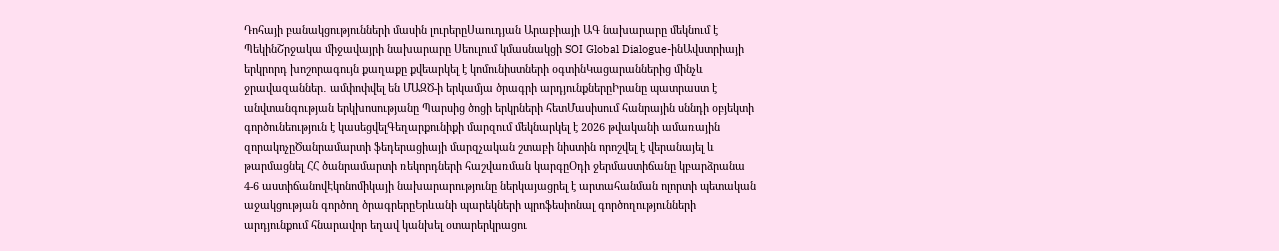Դոհայի բանակցությունների մասին լուրերըՍաուդյան Արաբիայի ԱԳ նախարարը մեկնում է ՊեկինՇրջակա միջավայրի նախարարը Սեուլում կմասնակցի SOI Global Dialogue-ինԱվստրիայի երկրորդ խոշորագույն քաղաքը քվեարկել է կոմունիստների օգտինԿացարաններից մինչև ջրավազաններ․ ամփոփվել են ՄԱԶԾ-ի երկամյա ծրագրի արդյունքներըԻրանը պատրաստ է անվտանգության երկխոսությանը Պարսից ծոցի երկրների հետՄասիսում հանրային սննդի օբյեկտի գործունեություն է կասեցվելԳեղարքունիքի մարզում մեկնարկել է 2026 թվականի ամառային զորակոչըԾանրամարտի ֆեդերացիայի մարզչական շտաբի նիստին որոշվել է վերանայել և թարմացնել ՀՀ ծանրամարտի ռեկորդների հաշվառման կարգըՕդի ջերմաստիճանը կբարձրանա 4-6 աստիճանովԷկոնոմիկայի նախարարությունը ներկայացրել է արտահանման ոլորտի պետական աջակցության գործող ծրագրերըԵրևանի պարեկների պրոֆեսիոնալ գործողությունների արդյունքում հնարավոր եղավ կանխել օտարերկրացու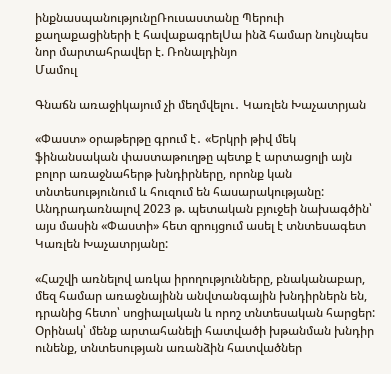ինքնասպանությունըՌուսաստանը Պերուի քաղաքացիների է հավաքագրելՍա ինձ համար նույնպես նոր մարտահրավեր է. Ռոնալդինյո
Մամուլ

Գնաճն առաջիկայում չի մեղմվելու․ Կառլեն Խաչատրյան

«Փաստ» օրաթերթը գրում է․ «Երկրի թիվ մեկ ֆինանսական փաստաթուղթը պետք է արտացոլի այն բոլոր առաջնահերթ խնդիրները, որոնք կան տնտեսությունում և հուզում են հասարակությանը: Անդրադառնալով 2023 թ. պետական բյուջեի նախագծին՝ այս մասին «Փաստի» հետ զրույցում ասել է տնտեսագետ Կառլեն Խաչատրյանը:

«Հաշվի առնելով առկա իրողությունները, բնականաբար, մեզ համար առաջնայինն անվտանգային խնդիրներն են, դրանից հետո՝ սոցիալական և որոշ տնտեսական հարցեր: Օրինակ՝ մենք արտահանելի հատվածի խթանման խնդիր ունենք, տնտեսության առանձին հատվածներ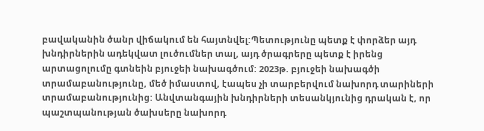բավականին ծանր վիճակում են հայտնվել:Պետությունը պետք է փորձեր այդ խնդիրներին ադեկվատ լուծումներ տալ, այդ ծրագրերը պետք է իրենց արտացոլումը գտնեին բյուջեի նախագծում: 2023թ. բյուջեի նախագծի տրամաբանությունը, մեծ իմաստով, էապես չի տարբերվում նախորդ տարիների տրամաբանությունից: Անվտանգային խնդիրների տեսանկյունից դրական է, որ պաշտպանության ծախսերը նախորդ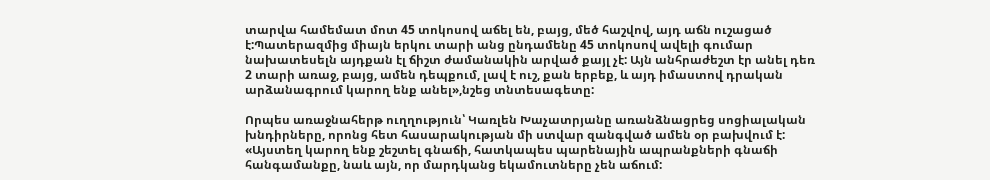տարվա համեմատ մոտ 45 տոկոսով աճել են, բայց, մեծ հաշվով, այդ աճն ուշացած է:Պատերազմից միայն երկու տարի անց ընդամենը 45 տոկոսով ավելի գումար նախատեսելն այդքան էլ ճիշտ ժամանակին արված քայլ չէ: Այն անհրաժեշտ էր անել դեռ 2 տարի առաջ, բայց, ամեն դեպքում, լավ է ուշ, քան երբեք, և այդ իմաստով դրական արձանագրում կարող ենք անել»,նշեց տնտեսագետը:

Որպես առաջնահերթ ուղղություն՝ Կառլեն Խաչատրյանը առանձնացրեց սոցիալական խնդիրները, որոնց հետ հասարակության մի ստվար զանգված ամեն օր բախվում է: «Այստեղ կարող ենք շեշտել գնաճի, հատկապես պարենային ապրանքների գնաճի հանգամանքը, նաև այն, որ մարդկանց եկամուտները չեն աճում: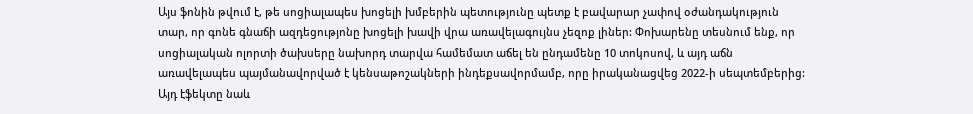Այս ֆոնին թվում է, թե սոցիալապես խոցելի խմբերին պետությունը պետք է բավարար չափով օժանդակություն տար, որ գոնե գնաճի ազդեցությոնը խոցելի խավի վրա առավելագույնս չեզոք լիներ: Փոխարենը տեսնում ենք, որ սոցիալական ոլորտի ծախսերը նախորդ տարվա համեմատ աճել են ընդամենը 10 տոկոսով, և այդ աճն առավելապես պայմանավորված է կենսաթոշակների ինդեքսավորմամբ, որը իրականացվեց 2022-ի սեպտեմբերից: Այդ էֆեկտը նաև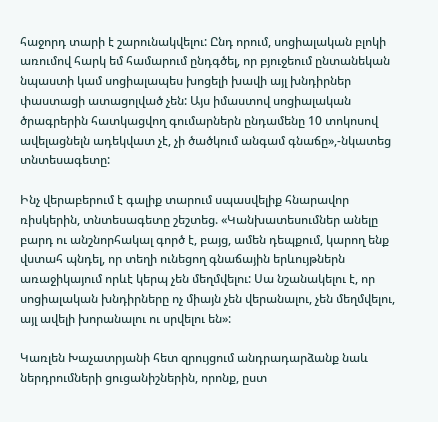հաջորդ տարի է շարունակվելու: Ընդ որում, սոցիալական բլոկի առումով հարկ եմ համարում ընդգծել, որ բյուջեում ընտանեկան նպաստի կամ սոցիալապես խոցելի խավի այլ խնդիրներ փաստացի ատացոլված չեն: Այս իմաստով սոցիալական ծրագրերին հատկացվող գումարներն ընդամենը 10 տոկոսով ավելացնելն ադեկվատ չէ, չի ծածկում անգամ գնաճը»,-նկատեց տնտեսագետը:

Ինչ վերաբերում է գալիք տարում սպասվելիք հնարավոր ռիսկերին, տնտեսագետը շեշտեց. «Կանխատեսումներ անելը բարդ ու անշնորհակալ գործ է, բայց, ամեն դեպքում, կարող ենք վստահ պնդել, որ տեղի ունեցող գնաճային երևույթներն առաջիկայում որևէ կերպ չեն մեղմվելու: Սա նշանակելու է, որ սոցիալական խնդիրները ոչ միայն չեն վերանալու, չեն մեղմվելու, այլ ավելի խորանալու ու սրվելու են»:

Կառլեն Խաչատրյանի հետ զրույցում անդրադարձանք նաև ներդրումների ցուցանիշներին, որոնք, ըստ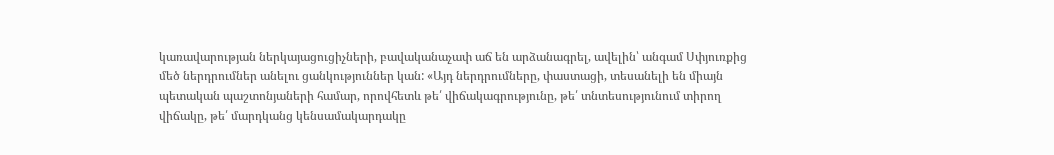կառավարության ներկայացուցիչների, բավականաչափ աճ են արձանագրել, ավելին՝ անգամ Սփյուռքից մեծ ներդրումներ անելու ցանկություններ կան: «Այդ ներդրումները, փաստացի, տեսանելի են միայն պետական պաշտոնյաների համար, որովհետև թե՛ վիճակագրությունը, թե՛ տնտեսությունում տիրող վիճակը, թե՛ մարդկանց կենսամակարդակը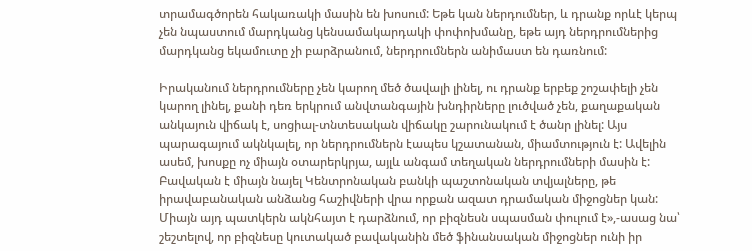տրամագծորեն հակառակի մասին են խոսում: Եթե կան ներդումներ, և դրանք որևէ կերպ չեն նպաստում մարդկանց կենսամակարդակի փոփոխմանը, եթե այդ ներդրումներից մարդկանց եկամուտը չի բարձրանում, ներդրումներն անիմաստ են դառնում:

Իրականում ներդրումները չեն կարող մեծ ծավալի լինել, ու դրանք երբեք շոշափելի չեն կարող լինել, քանի դեռ երկրում անվտանգային խնդիրները լուծված չեն, քաղաքական անկայուն վիճակ է, սոցիալ-տնտեսական վիճակը շարունակում է ծանր լինել: Այս պարագայում ակնկալել, որ ներդրումներն էապես կշատանան, միամտություն է: Ավելին ասեմ, խոսքը ոչ միայն օտարերկրյա, այլև անգամ տեղական ներդրումների մասին է: Բավական է միայն նայել Կենտրոնական բանկի պաշտոնական տվյալները, թե իրավաբանական անձանց հաշիվների վրա որքան ազատ դրամական միջոցներ կան: Միայն այդ պատկերն ակնհայտ է դարձնում, որ բիզնեսն սպասման փուլում է»,-ասաց նա՝ շեշտելով, որ բիզնեսը կուտակած բավականին մեծ ֆինանսական միջոցներ ունի իր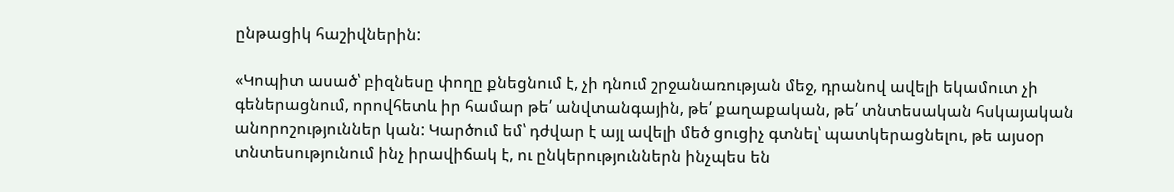ընթացիկ հաշիվներին:

«Կոպիտ ասած՝ բիզնեսը փողը քնեցնում է, չի դնում շրջանառության մեջ, դրանով ավելի եկամուտ չի գեներացնում, որովհետև իր համար թե՛ անվտանգային, թե՛ քաղաքական, թե՛ տնտեսական հսկայական անորոշություններ կան: Կարծում եմ՝ դժվար է այլ ավելի մեծ ցուցիչ գտնել՝ պատկերացնելու, թե այսօր տնտեսությունում ինչ իրավիճակ է, ու ընկերություններն ինչպես են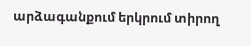արձագանքում երկրում տիրող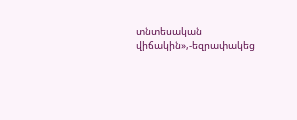տնտեսական վիճակին»,-եզրափակեց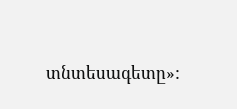տնտեսագետը»: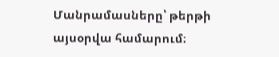Մանրամասները՝ թերթի այսօրվա համարում։